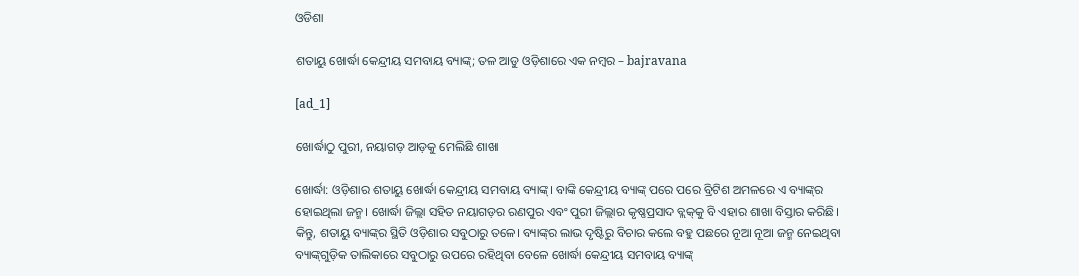ଓଡିଶା

ଶତାୟୁ ଖୋର୍ଦ୍ଧା କେନ୍ଦ୍ରୀୟ ସମବାୟ ବ୍ୟାଙ୍କ୍‌; ତଳ ଆଡୁ ଓଡ଼ିଶାରେ ଏକ ନମ୍ବର – bajravana

[ad_1]

ଖୋର୍ଦ୍ଧାଠୁ ପୁରୀ, ନୟାଗଡ଼ ଆଡ଼କୁ ମେଲିଛି ଶାଖା

ଖୋର୍ଦ୍ଧା: ଓଡ଼ିଶାର ଶତାୟୁ ଖୋର୍ଦ୍ଧା କେନ୍ଦ୍ରୀୟ ସମବାୟ ବ୍ୟାଙ୍କ୍‌। ବାଙ୍କି କେନ୍ଦ୍ରୀୟ ବ୍ୟାଙ୍କ୍‌ ପରେ ପରେ ବ୍ରିଟିଶ ଅମଳରେ ଏ ବ୍ୟାଙ୍କ୍‌ର ହୋଇଥିଲା ଜନ୍ମ। ଖୋର୍ଦ୍ଧା ଜିଲ୍ଲା ସହିତ ନୟାଗଡ଼ର ରଣପୁର ଏବଂ ପୁରୀ ଜିଲ୍ଲାର କୃଷ୍ଣପ୍ରସାଦ ବ୍ଲକ୍‌କୁ ବି ଏହାର ଶାଖା ବିସ୍ତାର କରିଛି। କିନ୍ତୁ, ଶତାୟୁ ବ୍ୟାଙ୍କ୍‌ର ସ୍ଥିତି ଓଡ଼ିଶାର ସବୁଠାରୁ ତଳେ। ବ୍ୟାଙ୍କ୍‌ର ଲାଭ ଦୃଷ୍ଟିରୁ ବିଚାର କଲେ ବହୁ ପଛରେ ନୂଆ ନୂଆ ଜନ୍ମ ନେଇଥିବା ବ୍ୟାଙ୍କ୍‌ଗୁଡ଼ିକ ତାଲିକାରେ ସବୁଠାରୁ ଉପରେ ରହିଥିବା ବେଳେ ଖୋର୍ଦ୍ଧା କେନ୍ଦ୍ରୀୟ ସମବାୟ ବ୍ୟାଙ୍କ୍‌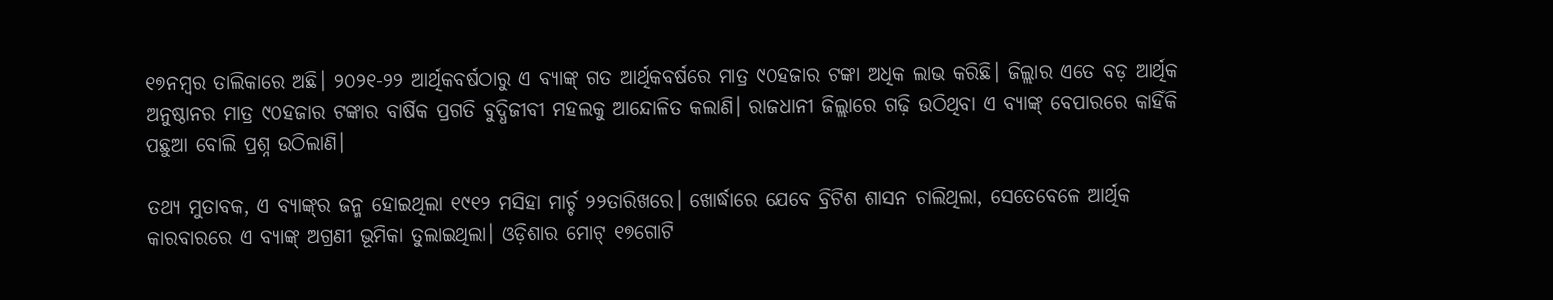୧୭ନମ୍ବର ତାଲିକାରେ ଅଛି। ୨୦୨୧-୨୨ ଆର୍ଥିକବର୍ଷଠାରୁ ଏ ବ୍ୟାଙ୍କ୍‌ ଗତ ଆର୍ଥିକବର୍ଷରେ ମାତ୍ର ୯୦ହଜାର ଟଙ୍କା ଅଧିକ ଲାଭ କରିଛି। ଜିଲ୍ଲାର ଏତେ ବଡ଼ ଆର୍ଥିକ ଅନୁଷ୍ଠାନର ମାତ୍ର ୯୦ହଜାର ଟଙ୍କାର ବାର୍ଷିକ ପ୍ରଗତି ବୁଦ୍ଧିଜୀବୀ ମହଲକୁ ଆନ୍ଦୋଳିତ କଲାଣି। ରାଜଧାନୀ ଜିଲ୍ଲାରେ ଗଢ଼ି ଉଠିଥିବା ଏ ବ୍ୟାଙ୍କ୍‌ ବେପାରରେ କାହିଁକି ପଛୁଆ ବୋଲି ପ୍ରଶ୍ନ ଉଠିଲାଣି।

ତଥ୍ୟ ମୁତାବକ, ଏ ବ୍ୟାଙ୍କ୍‌ର ଜନ୍ମ ହୋଇଥିଲା ୧୯୧୨ ମସିହା ମାର୍ଚ୍ଚ ୨୨ତାରିଖରେ। ଖୋର୍ଦ୍ଧାରେ ଯେବେ ବ୍ରିଟିଶ ଶାସନ ଚାଲିଥିଲା, ସେତେବେଳେ ଆର୍ଥିକ କାରବାରରେ ଏ ବ୍ୟାଙ୍କ୍‌ ଅଗ୍ରଣୀ ଭୂମିକା ତୁଲାଇଥିଲା। ଓଡ଼ିଶାର ମୋଟ୍ ୧୭ଗୋଟି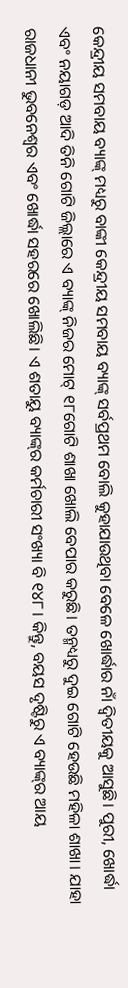କେନ୍ଦ୍ରୀୟ ସମବାୟ ବ୍ୟାଙ୍କ୍‌ ମଧ୍ୟରୁ ବାଙ୍କୀ କେନ୍ଦ୍ରୀୟ ସମବାୟ ବ୍ୟାଙ୍କ୍‌ ସର୍ବପ୍ରଥମ ବୋଲି କୁହାଯାଉଥିବା ବେଳେ ଖୋର୍ଦ୍ଧାର ନାଁ ଦ୍ବିତୀୟକୁ ଆସୁଛି। ପୁରୀ, ଖୋର୍ଦ୍ଧା ଏବଂ ନୟାଗଡ଼ ଆଦି ତିନି ଗୋଟି ଜିଲ୍ଲାରେ ଏ ବ୍ୟାଙ୍କ୍‌ ନିଜର ମୋଟ୍ ୧୮ଗୋଟି ଶାଖା ଖୋଲି ବେପାର କରୁଛି। ତନ୍ମଧ୍ୟରୁ ଦୁଇ ଗୋଟି ହେଉଛି ମହିଳା ଶାଖା। ଯାହା ରାଜଧାନୀ ଭୁବନେଶ୍ବର ଏବଂ ଖୋର୍ଦ୍ଧା ସହରରେ ଖୋଲିଛି। ଏ ଶତାୟୁ ବ୍ୟାଙ୍କ୍‌ର କର୍ମଚାରୀ ସଂଖ୍ୟା ବି ୧୪୮। କିନ୍ତୁ, ବୟସ ଦୃଷ୍ଟିରୁ ଏ ବ୍ୟାଙ୍କ୍‌ର ଆୟ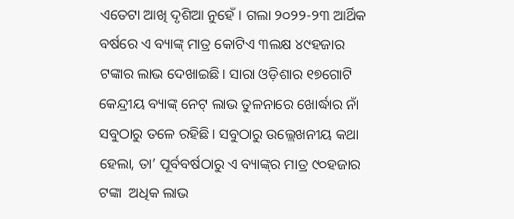ଏତେଟା ଆଖି ଦୃଶିଆ ନୁହେଁ। ଗଲା ୨୦୨୨-୨୩ ଆର୍ଥିକ ବର୍ଷରେ ଏ ବ୍ୟାଙ୍କ୍‌ ମାତ୍ର କୋଟିଏ ୩ଲକ୍ଷ ୪୯ହଜାର ଟଙ୍କାର ଲାଭ ଦେଖାଇଛି। ସାରା ଓଡ଼ିଶାର ୧୭ଗୋଟି କେନ୍ଦ୍ରୀୟ ବ୍ୟାଙ୍କ୍‌ ନେଟ୍ ଲାଭ ତୁଳନାରେ ଖୋର୍ଦ୍ଧାର ନାଁ ସବୁଠାରୁ ତଳେ ରହିଛି। ସବୁଠାରୁ ଉଲ୍ଲେଖନୀୟ କଥା ହେଲା, ତା’ ପୂର୍ବବର୍ଷଠାରୁ ଏ ବ୍ୟାଙ୍କ୍‌ର ମାତ୍ର ୯୦ହଜାର ଟଙ୍କା  ଅଧିକ ଲାଭ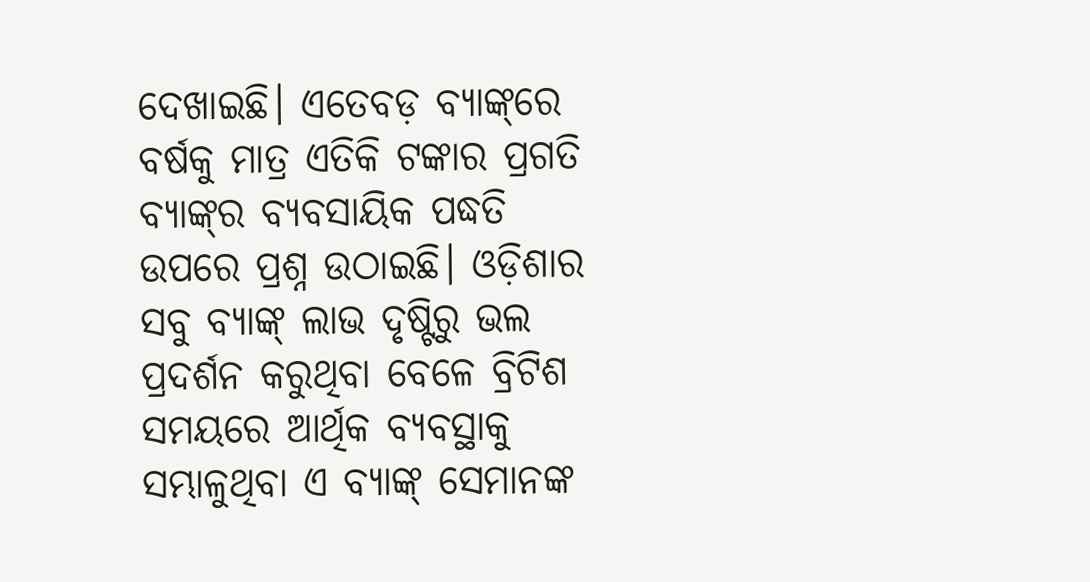ଦେଖାଇଛି। ଏତେବଡ଼ ବ୍ୟାଙ୍କ୍‌ରେ ବର୍ଷକୁ ମାତ୍ର ଏତିକି ଟଙ୍କାର ପ୍ରଗତି ବ୍ୟାଙ୍କ୍‌ର ବ୍ୟବସାୟିକ ପଦ୍ଧତି ଉପରେ ପ୍ରଶ୍ନ ଉଠାଇଛି। ଓଡ଼ିଶାର ସବୁ ବ୍ୟାଙ୍କ୍‌ ଲାଭ ଦୃଷ୍ଟିରୁ ଭଲ ପ୍ରଦର୍ଶନ କରୁଥିବା ବେଳେ ବ୍ରିଟିଶ ସମୟରେ ଆର୍ଥିକ ବ୍ୟବସ୍ଥାକୁ ସମ୍ଭାଳୁଥିବା ଏ ବ୍ୟାଙ୍କ୍‌ ସେମାନଙ୍କ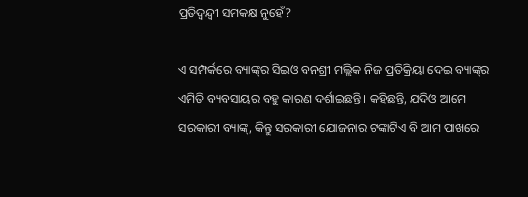ପ୍ରତିଦ୍ବନ୍ଦ୍ବୀ ସମକକ୍ଷ ନୁହେଁ?

ଏ ସମ୍ପର୍କରେ ବ୍ୟାଙ୍କ୍‌ର ସିଇଓ ବନଶ୍ରୀ ମଲ୍ଲିକ ନିଜ ପ୍ରତିକ୍ରିୟା ଦେଇ ବ୍ୟାଙ୍କ୍‌ର ଏମିତି ବ୍ୟବସାୟର ବହୁ କାରଣ ଦର୍ଶାଇଛନ୍ତି। କହିଛନ୍ତି, ଯଦିଓ ଆମେ ସରକାରୀ ବ୍ୟାଙ୍କ୍‌, କିନ୍ତୁ ସରକାରୀ ଯୋଜନାର ଟଙ୍କାଟିଏ ବି ଆମ ପାଖରେ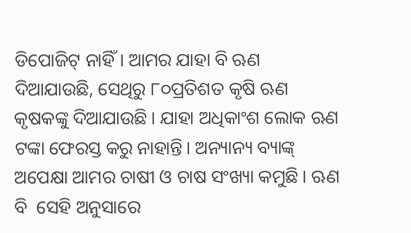ଡିପୋଜିଟ୍ ନାହିଁ। ଆମର ଯାହା ବି ଋଣ ଦିଆଯାଉଛି, ସେଥିରୁ ୮୦ପ୍ରତିଶତ କୃଷି ଋଣ କୃଷକଙ୍କୁ ଦିଆଯାଉଛି। ଯାହା ଅଧିକାଂଶ ଲୋକ ଋଣ ଟଙ୍କା ଫେରସ୍ତ କରୁ ନାହାନ୍ତି। ଅନ୍ୟାନ୍ୟ ବ୍ୟାଙ୍କ୍‌ ଅପେକ୍ଷା ଆମର ଚାଷୀ ଓ ଚାଷ ସଂଖ୍ୟା କମୁଛି। ଋଣ ବି  ସେହି ଅନୁସାରେ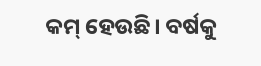କମ୍‌ ହେଉଛି। ବର୍ଷକୁ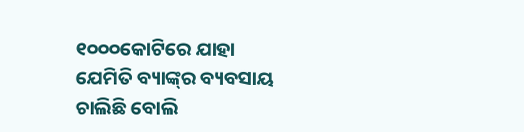୧୦୦୦କୋଟିରେ ଯାହା ଯେମିତି ବ୍ୟାଙ୍କ୍‌ର ବ୍ୟବସାୟ ଚାଲିଛି ବୋଲି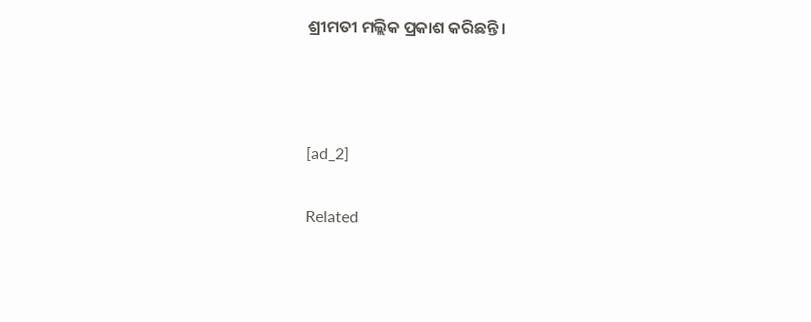ଶ୍ରୀମତୀ ମଲ୍ଲିକ ପ୍ରକାଶ କରିଛନ୍ତି।



[ad_2]

Related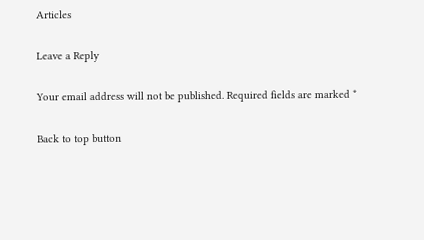Articles

Leave a Reply

Your email address will not be published. Required fields are marked *

Back to top button